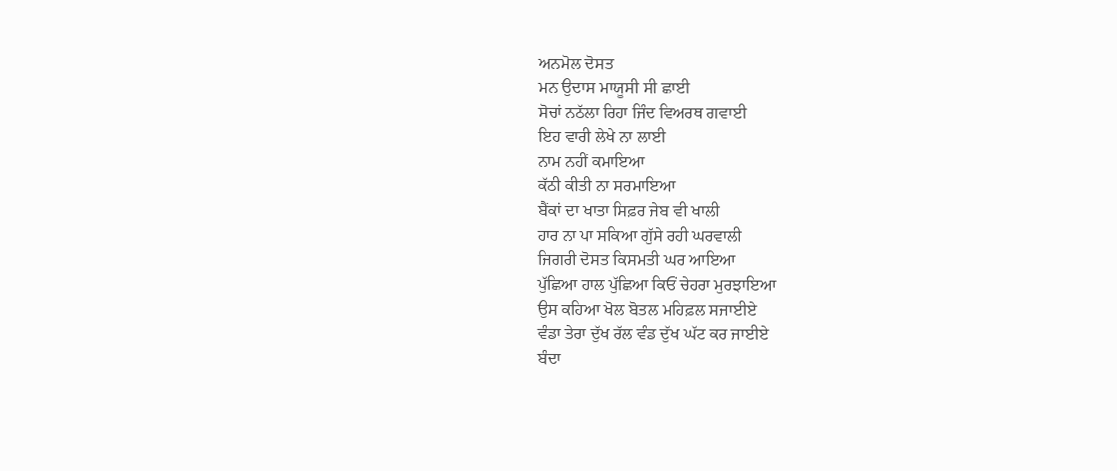ਅਨਮੋਲ ਦੋਸਤ
ਮਨ ਉਦਾਸ ਮਾਯੂਸੀ ਸੀ ਛਾਈ
ਸੋਚਾਂ ਨਠੱਲਾ ਰਿਹਾ ਜਿੰਦ ਵਿਅਰਥ ਗਵਾਈ
ਇਹ ਵਾਰੀ ਲੇਖੇ ਨਾ ਲਾਈ
ਨਾਮ ਨਹੀਂ ਕਮਾਇਆ
ਕੱਠੀ ਕੀਤੀ ਨਾ ਸਰਮਾਇਆ
ਬੈਂਕਾਂ ਦਾ ਖਾਤਾ ਸਿਫ਼ਰ ਜੇਬ ਵੀ ਖਾਲੀ
ਹਾਰ ਨਾ ਪਾ ਸਕਿਆ ਗੁੱਸੇ ਰਹੀ ਘਰਵਾਲੀ
ਜਿਗਰੀ ਦੋਸਤ ਕਿਸਮਤੀ ਘਰ ਆਇਆ
ਪੁੱਛਿਆ ਹਾਲ ਪੁੱਛਿਆ ਕਿਓਂ ਚੇਹਰਾ ਮੁਰਝਾਇਆ
ਉਸ ਕਹਿਆ ਖੋਲ ਬੋਤਲ ਮਹਿਫ਼ਲ ਸਜਾਈਏ
ਵੰਡਾ ਤੇਰਾ ਦੁੱਖ ਰੱਲ ਵੰਡ ਦੁੱਖ ਘੱਟ ਕਰ ਜਾਈਏ
ਬੰਦਾ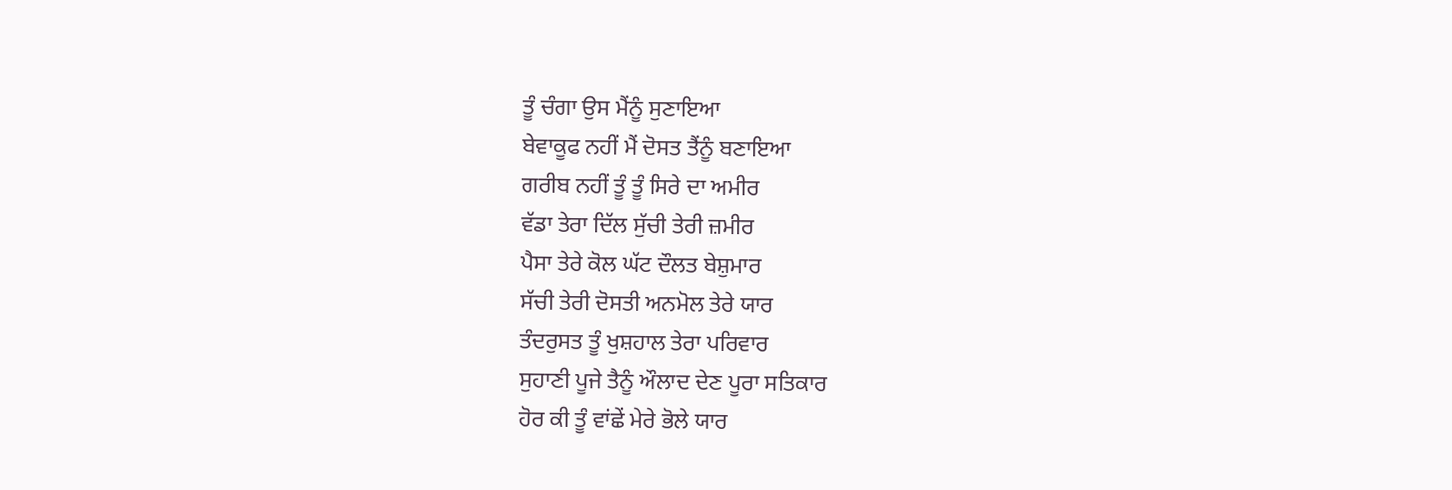ਤੂੰ ਚੰਗਾ ਉਸ ਮੈਂਨੂੰ ਸੁਣਾਇਆ
ਬੇਵਾਕੂਫ ਨਹੀਂ ਮੈਂ ਦੋਸਤ ਤੈਂਨੂੰ ਬਣਾਇਆ
ਗਰੀਬ ਨਹੀਂ ਤੂੰ ਤੂੰ ਸਿਰੇ ਦਾ ਅਮੀਰ
ਵੱਡਾ ਤੇਰਾ ਦਿੱਲ ਸੁੱਚੀ ਤੇਰੀ ਜ਼ਮੀਰ
ਪੈਸਾ ਤੇਰੇ ਕੋਲ ਘੱਟ ਦੌਲਤ ਬੇਸ਼ੁਮਾਰ
ਸੱਚੀ ਤੇਰੀ ਦੋਸਤੀ ਅਨਮੋਲ ਤੇਰੇ ਯਾਰ
ਤੰਦਰੁਸਤ ਤੂੰ ਖੁਸ਼ਹਾਲ ਤੇਰਾ ਪਰਿਵਾਰ
ਸੁਹਾਣੀ ਪੂਜੇ ਤੈਨੂੰ ਔਲਾਦ ਦੇਣ ਪੂਰਾ ਸਤਿਕਾਰ
ਹੋਰ ਕੀ ਤੂੰ ਵਾਂਛੇਂ ਮੇਰੇ ਭੋਲੇ ਯਾਰ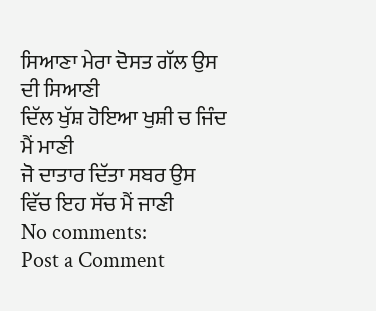ਸਿਆਣਾ ਮੇਰਾ ਦੋਸਤ ਗੱਲ ਉਸ ਦੀ ਸਿਆਣੀ
ਦਿੱਲ ਖੁੱਸ਼ ਹੋਇਆ ਖੁਸ਼ੀ ਚ ਜਿੰਦ ਮੈਂ ਮਾਣੀ
ਜੋ ਦਾਤਾਰ ਦਿੱਤਾ ਸਬਰ ਉਸ ਵਿੱਚ ਇਹ ਸੱਚ ਮੈਂ ਜਾਣੀ
No comments:
Post a Comment